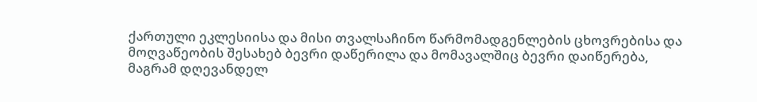ქართული ეკლესიისა და მისი თვალსაჩინო წარმომადგენლების ცხოვრებისა და მოღვაწეობის შესახებ ბევრი დაწერილა და მომავალშიც ბევრი დაიწერება, მაგრამ დღევანდელ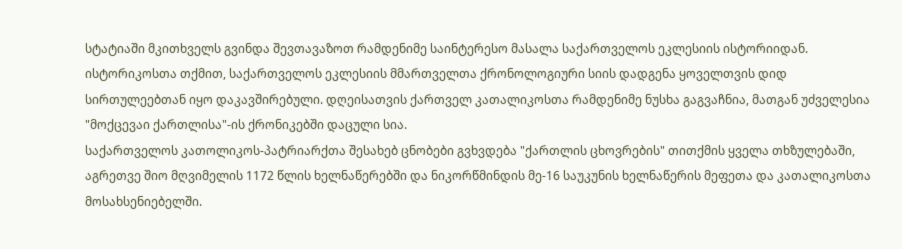სტატიაში მკითხველს გვინდა შევთავაზოთ რამდენიმე საინტერესო მასალა საქართველოს ეკლესიის ისტორიიდან.
ისტორიკოსთა თქმით, საქართველოს ეკლესიის მმართველთა ქრონოლოგიური სიის დადგენა ყოველთვის დიდ სირთულეებთან იყო დაკავშირებული. დღეისათვის ქართველ კათალიკოსთა რამდენიმე ნუსხა გაგვაჩნია, მათგან უძველესია "მოქცევაი ქართლისა"-ის ქრონიკებში დაცული სია.
საქართველოს კათოლიკოს-პატრიარქთა შესახებ ცნობები გვხვდება "ქართლის ცხოვრების" თითქმის ყველა თხზულებაში, აგრეთვე შიო მღვიმელის 1172 წლის ხელნაწერებში და ნიკორწმინდის მე-16 საუკუნის ხელნაწერის მეფეთა და კათალიკოსთა მოსახსენიებელში.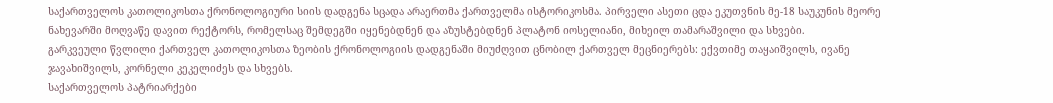საქართველოს კათოლიკოსთა ქრონოლოგიური სიის დადგენა სცადა არაერთმა ქართველმა ისტორიკოსმა. პირველი ასეთი ცდა ეკუთვნის მე-18 საუკუნის მეორე ნახევარში მოღვაწე დავით რექტორს, რომელსაც შემდეგში იყენებდნენ და აზუსტებდნენ პლატონ იოსელიანი, მიხეილ თამარაშვილი და სხვები.
გარკვეული წვლილი ქართველ კათოლიკოსთა ზეობის ქრონოლოგიის დადგენაში მიუძღვით ცნობილ ქართველ მეცნიერებს: ექვთიმე თაყაიშვილს, ივანე ჯავახიშვილს, კორნელი კეკელიძეს და სხვებს.
საქართველოს პატრიარქები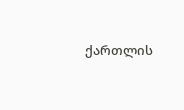ქართლის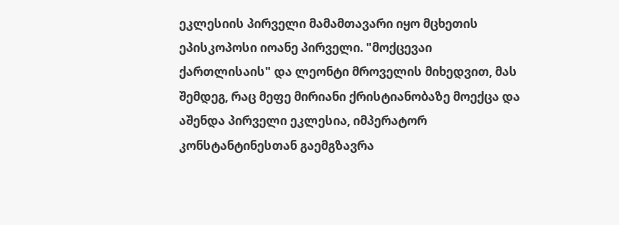ეკლესიის პირველი მამამთავარი იყო მცხეთის ეპისკოპოსი იოანე პირველი. "მოქცევაი ქართლისაის" და ლეონტი მროველის მიხედვით, მას შემდეგ, რაც მეფე მირიანი ქრისტიანობაზე მოექცა და აშენდა პირველი ეკლესია, იმპერატორ კონსტანტინესთან გაემგზავრა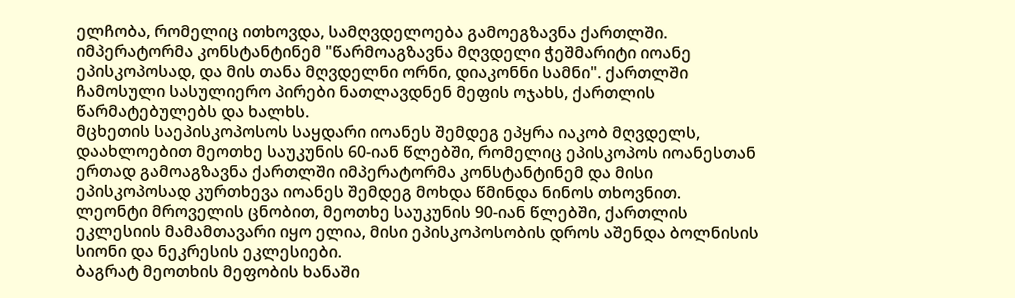ელჩობა, რომელიც ითხოვდა, სამღვდელოება გამოეგზავნა ქართლში.
იმპერატორმა კონსტანტინემ "წარმოაგზავნა მღვდელი ჭეშმარიტი იოანე ეპისკოპოსად, და მის თანა მღვდელნი ორნი, დიაკონნი სამნი". ქართლში ჩამოსული სასულიერო პირები ნათლავდნენ მეფის ოჯახს, ქართლის წარმატებულებს და ხალხს.
მცხეთის საეპისკოპოსოს საყდარი იოანეს შემდეგ ეპყრა იაკობ მღვდელს, დაახლოებით მეოთხე საუკუნის 60-იან წლებში, რომელიც ეპისკოპოს იოანესთან ერთად გამოაგზავნა ქართლში იმპერატორმა კონსტანტინემ და მისი ეპისკოპოსად კურთხევა იოანეს შემდეგ მოხდა წმინდა ნინოს თხოვნით.
ლეონტი მროველის ცნობით, მეოთხე საუკუნის 90-იან წლებში, ქართლის ეკლესიის მამამთავარი იყო ელია, მისი ეპისკოპოსობის დროს აშენდა ბოლნისის სიონი და ნეკრესის ეკლესიები.
ბაგრატ მეოთხის მეფობის ხანაში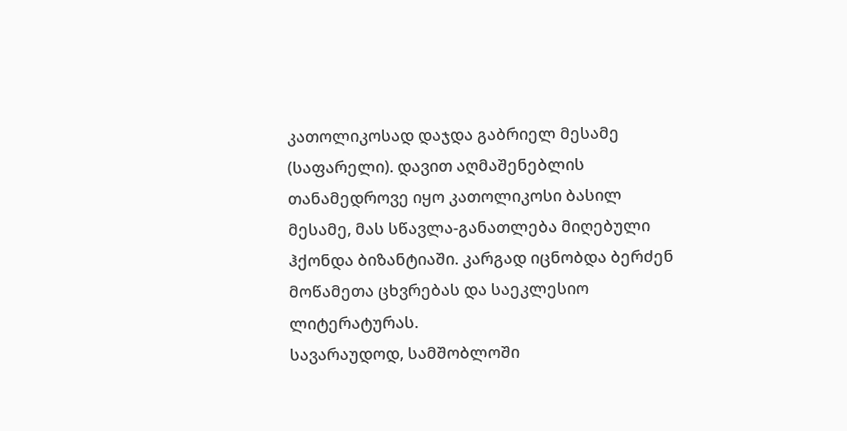კათოლიკოსად დაჯდა გაბრიელ მესამე (საფარელი). დავით აღმაშენებლის თანამედროვე იყო კათოლიკოსი ბასილ მესამე, მას სწავლა-განათლება მიღებული ჰქონდა ბიზანტიაში. კარგად იცნობდა ბერძენ მოწამეთა ცხვრებას და საეკლესიო ლიტერატურას.
სავარაუდოდ, სამშობლოში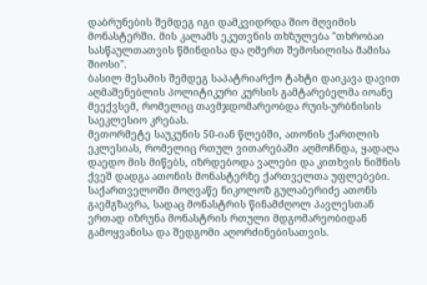დაბრუნების შემდეგ იგი დამკვიდრდა შიო მღვიმის მონასტერში. მის კალამს ეკუთვნის თხზულება "თხრობაი სასწაულთათვის წმინდისა და ღმერთ შემოსილისა მამისა შიოსი".
ბასილ მესამის შემდეგ საპატრიარქო ტახტი დაიკავა დავით აღმაშენებლის პოლიტიკური კურსის გამტარებელმა იოანე მეექვსემ, რომელიც თავმჯდომარეობდა რუის-ურბნისის საეკლესიო კრებას.
მეთორმეტე საუკუნის 50-იან წლებში, ათონის ქართლის ეკლესიას, რომელიც რთულ ვითარებაში აღმოჩნდა, ყადაღა დაედო მის მიწებს, იზრდებოდა ვალები და კითხვის ნიშნის ქვეშ დადგა ათონის მონასტერზე ქართველთა უფლებები.
საქართველოში მოღვაწე ნიკოლოზ გულაბერიძე ათონს გაემგზავრა, სადაც მონასტრის წინამძღოლ პავლესთან ერთად იზრუნა მონასტრის რთული მდგომარეობიდან გამოყვანისა და შედგომი აღორძინებისათვის.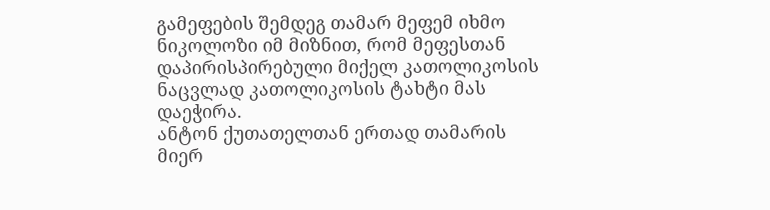გამეფების შემდეგ თამარ მეფემ იხმო ნიკოლოზი იმ მიზნით, რომ მეფესთან დაპირისპირებული მიქელ კათოლიკოსის ნაცვლად კათოლიკოსის ტახტი მას დაეჭირა.
ანტონ ქუთათელთან ერთად თამარის მიერ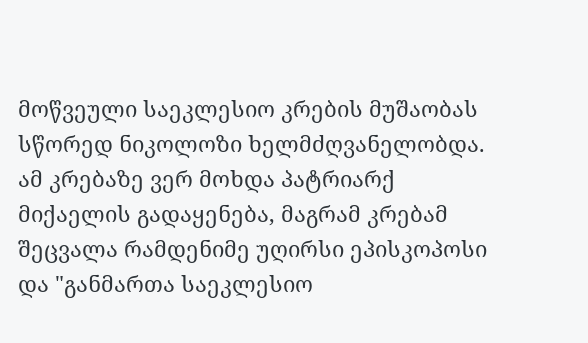მოწვეული საეკლესიო კრების მუშაობას სწორედ ნიკოლოზი ხელმძღვანელობდა. ამ კრებაზე ვერ მოხდა პატრიარქ მიქაელის გადაყენება, მაგრამ კრებამ შეცვალა რამდენიმე უღირსი ეპისკოპოსი და "განმართა საეკლესიო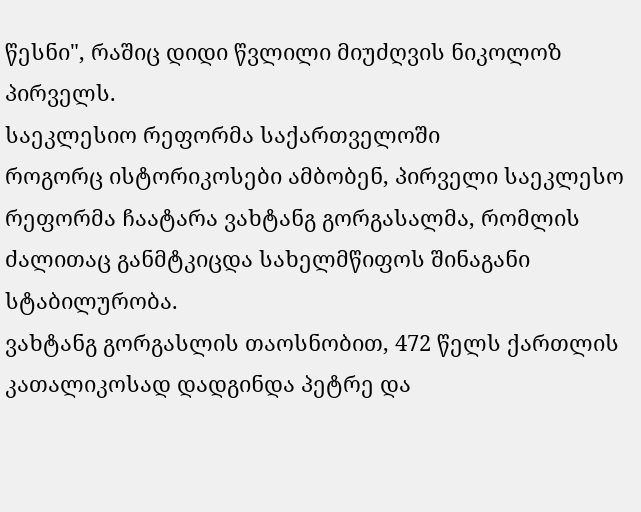წესნი", რაშიც დიდი წვლილი მიუძღვის ნიკოლოზ პირველს.
საეკლესიო რეფორმა საქართველოში
როგორც ისტორიკოსები ამბობენ, პირველი საეკლესო რეფორმა ჩაატარა ვახტანგ გორგასალმა, რომლის ძალითაც განმტკიცდა სახელმწიფოს შინაგანი სტაბილურობა.
ვახტანგ გორგასლის თაოსნობით, 472 წელს ქართლის კათალიკოსად დადგინდა პეტრე და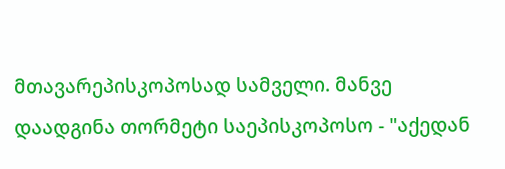მთავარეპისკოპოსად სამველი. მანვე დაადგინა თორმეტი საეპისკოპოსო - "აქედან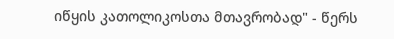იწყის კათოლიკოსთა მთავრობად" - წერს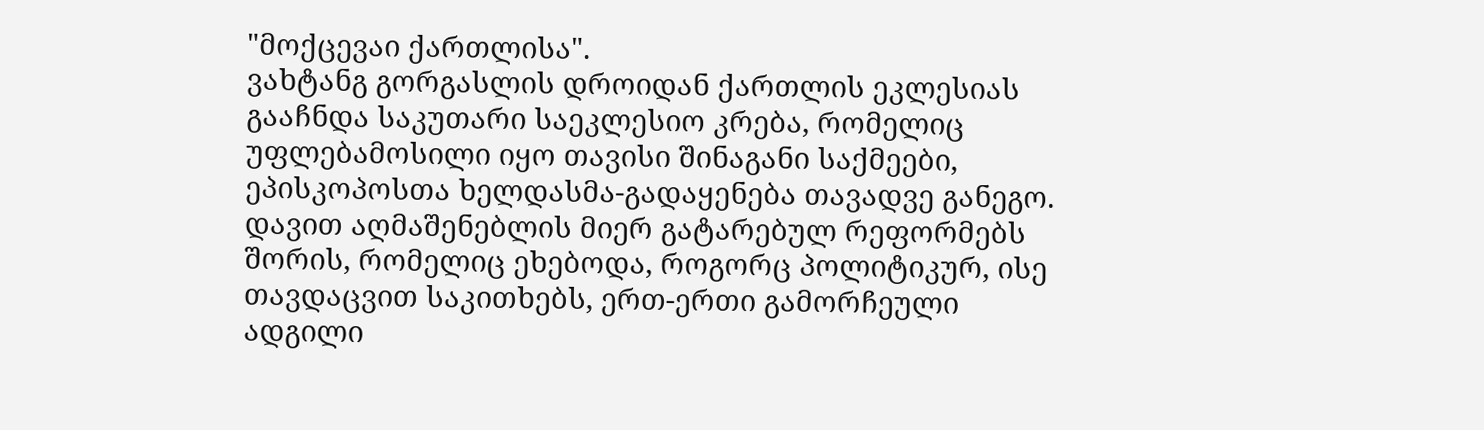"მოქცევაი ქართლისა".
ვახტანგ გორგასლის დროიდან ქართლის ეკლესიას გააჩნდა საკუთარი საეკლესიო კრება, რომელიც უფლებამოსილი იყო თავისი შინაგანი საქმეები, ეპისკოპოსთა ხელდასმა-გადაყენება თავადვე განეგო.
დავით აღმაშენებლის მიერ გატარებულ რეფორმებს შორის, რომელიც ეხებოდა, როგორც პოლიტიკურ, ისე თავდაცვით საკითხებს, ერთ-ერთი გამორჩეული ადგილი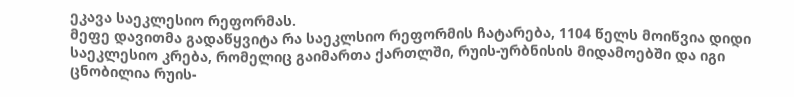ეკავა საეკლესიო რეფორმას.
მეფე დავითმა გადაწყვიტა რა საეკლსიო რეფორმის ჩატარება, 1104 წელს მოიწვია დიდი საეკლესიო კრება, რომელიც გაიმართა ქართლში, რუის-ურბნისის მიდამოებში და იგი ცნობილია რუის-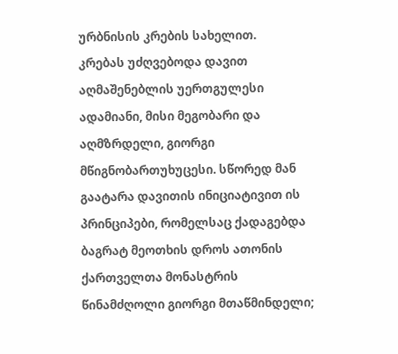ურბნისის კრების სახელით.
კრებას უძღვებოდა დავით აღმაშენებლის უერთგულესი ადამიანი, მისი მეგობარი და აღმზრდელი, გიორგი მწიგნობართუხუცესი. სწორედ მან გაატარა დავითის ინიციატივით ის პრინციპები, რომელსაც ქადაგებდა ბაგრატ მეოთხის დროს ათონის ქართველთა მონასტრის წინამძღოლი გიორგი მთაწმინდელი;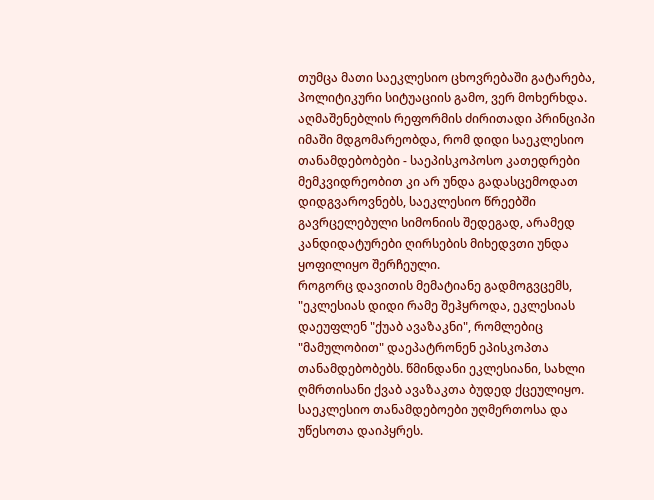თუმცა მათი საეკლესიო ცხოვრებაში გატარება, პოლიტიკური სიტუაციის გამო, ვერ მოხერხდა.
აღმაშენებლის რეფორმის ძირითადი პრინციპი იმაში მდგომარეობდა, რომ დიდი საეკლესიო თანამდებობები - საეპისკოპოსო კათედრები მემკვიდრეობით კი არ უნდა გადასცემოდათ დიდგვაროვნებს, საეკლესიო წრეებში გავრცელებული სიმონიის შედეგად, არამედ კანდიდატურები ღირსების მიხედვთი უნდა ყოფილიყო შერჩეული.
როგორც დავითის მემატიანე გადმოგვცემს, "ეკლესიას დიდი რამე შეჰყროდა, ეკლესიას დაეუფლენ "ქუაბ ავაზაკნი", რომლებიც "მამულობით" დაეპატრონენ ეპისკოპთა თანამდებობებს. წმინდანი ეკლესიანი, სახლი ღმრთისანი ქვაბ ავაზაკთა ბუდედ ქცეულიყო. საეკლესიო თანამდებოები უღმერთოსა და უწესოთა დაიპყრეს.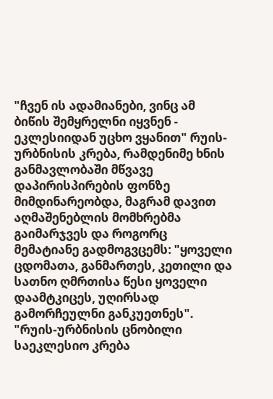"ჩვენ ის ადამიანები, ვინც ამ ბიწის შემყრელნი იყვნენ - ეკლესიიდან უცხო ვყანით" რუის-ურბნისის კრება, რამდენიმე ხნის განმავლობაში მწვავე დაპირისპირების ფონზე მიმდინარეობდა, მაგრამ დავით აღმაშენებლის მომხრებმა გაიმარჯვეს და როგორც მემატიანე გადმოგვცემს: "ყოველი ცდომათა, განმართეს, კეთილი და სათნო ღმრთისა წესი ყოველი დაამტკიცეს, უღირსად გამორჩეულნი განკუეთნეს".
"რუის-ურბნისის ცნობილი საეკლესიო კრება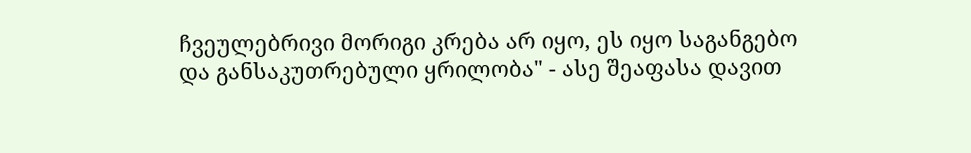ჩვეულებრივი მორიგი კრება არ იყო, ეს იყო საგანგებო და განსაკუთრებული ყრილობა" - ასე შეაფასა დავით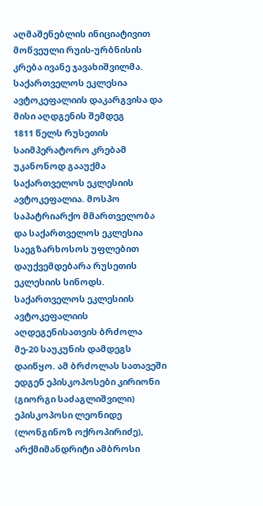აღმაშენებლის ინიციატივით მოწვეული რუის-ურბნისის კრება ივანე ჯავახიშვილმა.
საქართველოს ეკლესია ავტოკეფალიის დაკარგვისა და მისი აღდგენის შემდეგ
1811 წელს რუსეთის საიმპერატორო კრებამ უკანონოდ გააუქმა საქართველოს ეკლესიის ავტოკეფალია. მოსპო საპატრიარქო მმართველობა და საქართველოს ეკლესია საეგზარხოსოს უფლებით დაუქვემდებარა რუსეთის ეკლესიის სინოდს.
საქართველოს ეკლესიის ავტოკეფალიის აღდეგენისათვის ბრძოლა მე-20 საუკუნის დამდეგს დაიწყო. ამ ბრძოლას სათავეში ედგენ ეპისკოპოსები კირიონი (გიორგი საძაგლიშვილი) ეპისკოპოსი ლეონიდე (ლონგინოზ ოქროპირიძე), არქმიმანდრიტი ამბროსი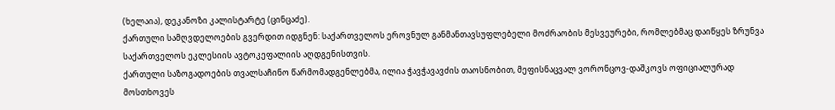(ხელაია), დეკანოზი კალისტარტე (ცინცაძე).
ქართული სამღვდელოების გვერდით იდგნენ: საქართველოს ეროვნულ განმანთავსუფლებელი მოძრაობის მესვეურები, რომლებმაც დაიწყეს ზრუნვა საქართველოს ეკლესიის ავტოკეფალიის აღდგენისთვის.
ქართული საზოგადოების თვალსაჩინო წარმომადგენლებმა, ილია ჭავჭავავძის თაოსნობით, მეფისნაცვალ ვორონცოვ-დაშკოვს ოფიციალურად მოსთხოვეს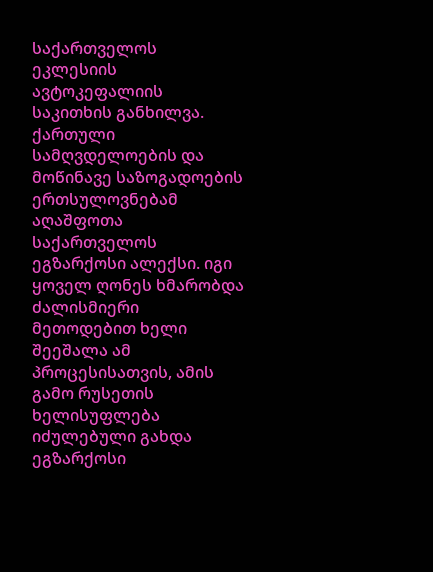საქართველოს ეკლესიის ავტოკეფალიის საკითხის განხილვა.
ქართული სამღვდელოების და მოწინავე საზოგადოების ერთსულოვნებამ აღაშფოთა საქართველოს ეგზარქოსი ალექსი. იგი ყოველ ღონეს ხმარობდა ძალისმიერი მეთოდებით ხელი შეეშალა ამ პროცესისათვის, ამის გამო რუსეთის ხელისუფლება იძულებული გახდა ეგზარქოსი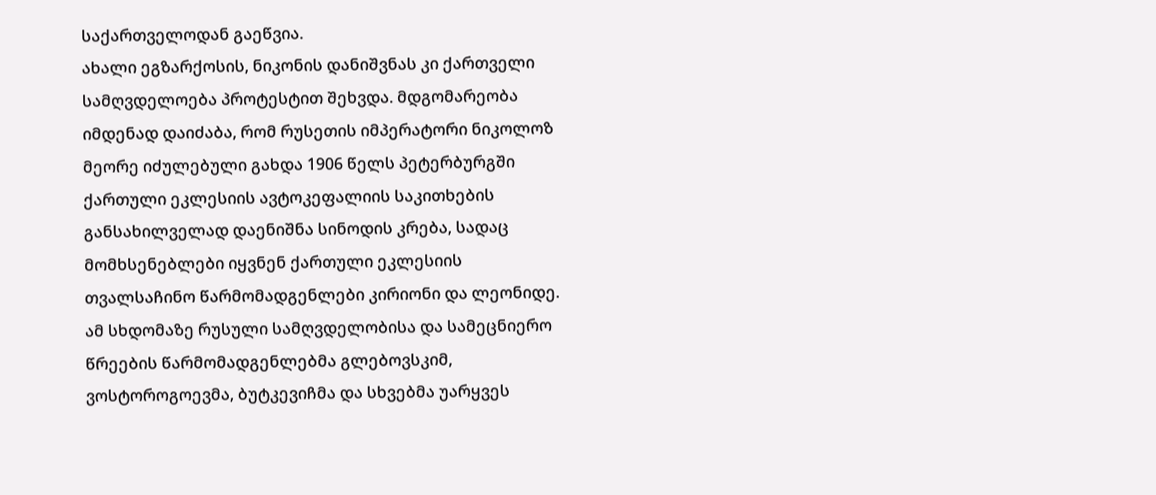საქართველოდან გაეწვია.
ახალი ეგზარქოსის, ნიკონის დანიშვნას კი ქართველი სამღვდელოება პროტესტით შეხვდა. მდგომარეობა იმდენად დაიძაბა, რომ რუსეთის იმპერატორი ნიკოლოზ მეორე იძულებული გახდა 1906 წელს პეტერბურგში ქართული ეკლესიის ავტოკეფალიის საკითხების განსახილველად დაენიშნა სინოდის კრება, სადაც მომხსენებლები იყვნენ ქართული ეკლესიის თვალსაჩინო წარმომადგენლები კირიონი და ლეონიდე.
ამ სხდომაზე რუსული სამღვდელობისა და სამეცნიერო წრეების წარმომადგენლებმა გლებოვსკიმ, ვოსტოროგოევმა, ბუტკევიჩმა და სხვებმა უარყვეს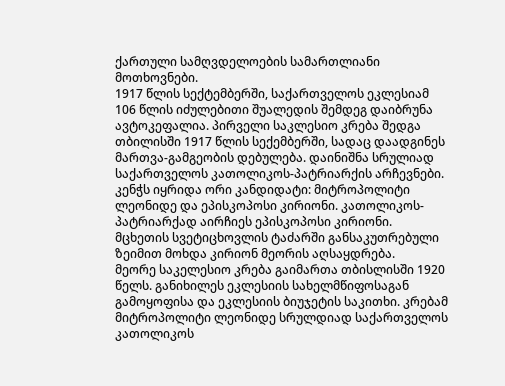ქართული სამღვდელოების სამართლიანი მოთხოვნები.
1917 წლის სექტემბერში, საქართველოს ეკლესიამ 106 წლის იძულებითი შუალედის შემდეგ დაიბრუნა ავტოკეფალია. პირველი საკლესიო კრება შედგა თბილისში 1917 წლის სექემბერში, სადაც დაადგინეს მართვა-გამგეობის დებულება. დაინიშნა სრულიად საქართველოს კათოლიკოს-პატრიარქის არჩევნები.
კენჭს იყრიდა ორი კანდიდატი: მიტროპოლიტი ლეონიდე და ეპისკოპოსი კირიონი. კათოლიკოს-პატრიარქად აირჩიეს ეპისკოპოსი კირიონი. მცხეთის სვეტიცხოვლის ტაძარში განსაკუთრებული ზეიმით მოხდა კირიონ მეორის აღსაყდრება.
მეორე საკელესიო კრება გაიმართა თბისლისში 1920 წელს. განიხილეს ეკლესიის სახელმწიფოსაგან გამოყოფისა და ეკლესიის ბიუჯეტის საკითხი. კრებამ მიტროპოლიტი ლეონიდე სრულდიად საქართველოს კათოლიკოს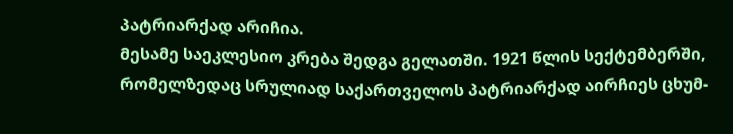პატრიარქად არიჩია.
მესამე საეკლესიო კრება შედგა გელათში. 1921 წლის სექტემბერში, რომელზედაც სრულიად საქართველოს პატრიარქად აირჩიეს ცხუმ-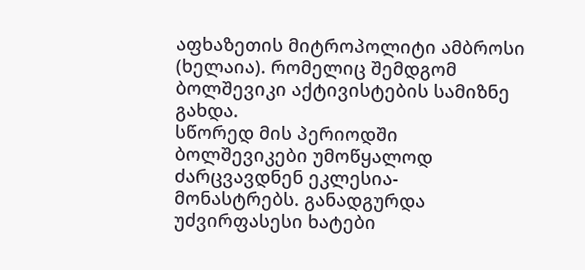აფხაზეთის მიტროპოლიტი ამბროსი (ხელაია). რომელიც შემდგომ ბოლშევიკი აქტივისტების სამიზნე გახდა.
სწორედ მის პერიოდში ბოლშევიკები უმოწყალოდ ძარცვავდნენ ეკლესია- მონასტრებს. განადგურდა უძვირფასესი ხატები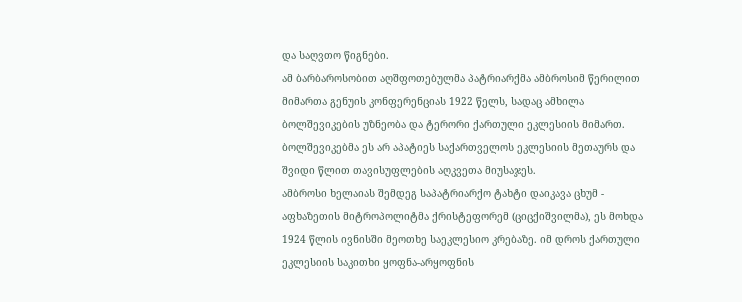და საღვთო წიგნები.
ამ ბარბაროსობით აღშფოთებულმა პატრიარქმა ამბროსიმ წერილით მიმართა გენუის კონფერენციას 1922 წელს, სადაც ამხილა ბოლშევიკების უზნეობა და ტერორი ქართული ეკლესიის მიმართ. ბოლშევიკებმა ეს არ აპატიეს საქართველოს ეკლესიის მეთაურს და შვიდი წლით თავისუფლების აღკვეთა მიუსაჯეს.
ამბროსი ხელაიას შემდეგ საპატრიარქო ტახტი დაიკავა ცხუმ - აფხაზეთის მიტროპოლიტმა ქრისტეფორემ (ციცქიშვილმა), ეს მოხდა 1924 წლის ივნისში მეოთხე საეკლესიო კრებაზე. იმ დროს ქართული ეკლესიის საკითხი ყოფნა-არყოფნის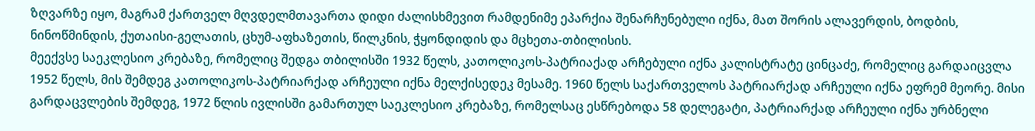ზღვარზე იყო, მაგრამ ქართველ მღვდელმთავართა დიდი ძალისხმევით რამდენიმე ეპარქია შენარჩუნებული იქნა, მათ შორის ალავერდის, ბოდბის, ნინოწმინდის, ქუთაისი-გელათის, ცხუმ-აფხაზეთის, წილკნის, ჭყონდიდის და მცხეთა-თბილისის.
მეექვსე საეკლესიო კრებაზე, რომელიც შედგა თბილისში 1932 წელს, კათოლიკოს-პატრიაქად არჩებული იქნა კალისტრატე ცინცაძე, რომელიც გარდაიცვლა 1952 წელს, მის შემდეგ კათოლიკოს-პატრიარქად არჩეული იქნა მელქისედეკ მესამე. 1960 წელს საქართველოს პატრიარქად არჩეული იქნა ეფრემ მეორე. მისი გარდაცვლების შემდეგ, 1972 წლის ივლისში გამართულ საეკლესიო კრებაზე, რომელსაც ესწრებოდა 58 დელეგატი, პატრიარქად არჩეული იქნა ურბნელი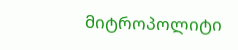მიტროპოლიტი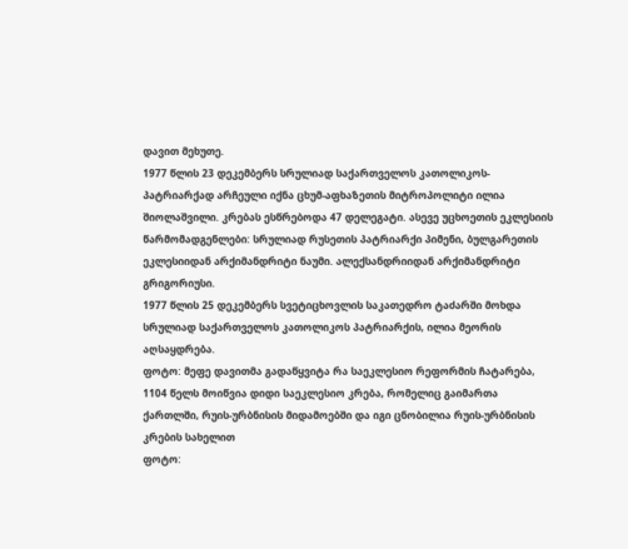დავით მეხუთე.
1977 წლის 23 დეკემბერს სრულიად საქართველოს კათოლიკოს- პატრიარქად არჩეული იქნა ცხუმ-აფხაზეთის მიტროპოლიტი ილია შიოლაშვილი. კრებას ესწრებოდა 47 დელეგატი. ასევე უცხოეთის ეკლესიის წარმომადგენლები: სრულიად რუსეთის პატრიარქი პიმენი, ბულგარეთის ეკლესიიდან არქიმანდრიტი ნაუმი. ალექსანდრიიდან არქიმანდრიტი გრიგორიუსი.
1977 წლის 25 დეკემბერს სვეტიცხოვლის საკათედრო ტაძარში მოხდა სრულიად საქართველოს კათოლიკოს პატრიარქის, ილია მეორის აღსაყდრება.
ფოტო: მეფე დავითმა გადაწყვიტა რა საეკლესიო რეფორმის ჩატარება, 1104 წელს მოიწვია დიდი საეკლესიო კრება, რომელიც გაიმართა ქართლში, რუის-ურბნისის მიდამოებში და იგი ცნობილია რუის-ურბნისის კრების სახელით
ფოტო: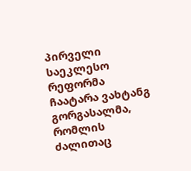პირველი საეკლესო რეფორმა ჩაატარა ვახტანგ გორგასალმა, რომლის ძალითაც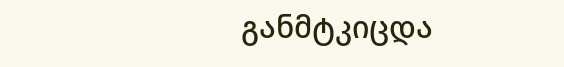განმტკიცდა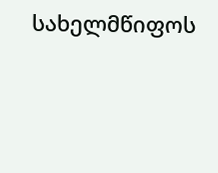სახელმწიფოს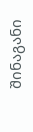შინაგანი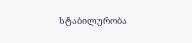სტაბილურობა